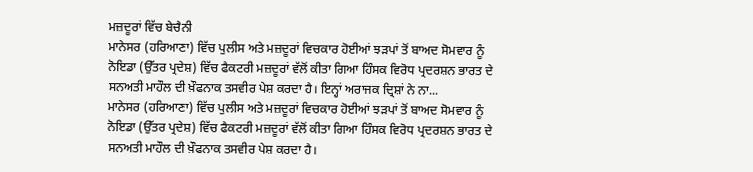ਮਜ਼ਦੂਰਾਂ ਵਿੱਚ ਬੇਚੈਨੀ
ਮਾਨੇਸਰ (ਹਰਿਆਣਾ) ਵਿੱਚ ਪੁਲੀਸ ਅਤੇ ਮਜ਼ਦੂਰਾਂ ਵਿਚਕਾਰ ਹੋਈਆਂ ਝੜਪਾਂ ਤੋਂ ਬਾਅਦ ਸੋਮਵਾਰ ਨੂੰ ਨੋਇਡਾ (ਉੱਤਰ ਪ੍ਰਦੇਸ਼) ਵਿੱਚ ਫੈਕਟਰੀ ਮਜ਼ਦੂਰਾਂ ਵੱਲੋਂ ਕੀਤਾ ਗਿਆ ਹਿੰਸਕ ਵਿਰੋਧ ਪ੍ਰਦਰਸ਼ਨ ਭਾਰਤ ਦੇ ਸਨਅਤੀ ਮਾਹੌਲ ਦੀ ਖ਼ੌਫਨਾਕ ਤਸਵੀਰ ਪੇਸ਼ ਕਰਦਾ ਹੈ। ਇਨ੍ਹਾਂ ਅਰਾਜਕ ਦ੍ਰਿਸ਼ਾਂ ਨੇ ਨਾ...
ਮਾਨੇਸਰ (ਹਰਿਆਣਾ) ਵਿੱਚ ਪੁਲੀਸ ਅਤੇ ਮਜ਼ਦੂਰਾਂ ਵਿਚਕਾਰ ਹੋਈਆਂ ਝੜਪਾਂ ਤੋਂ ਬਾਅਦ ਸੋਮਵਾਰ ਨੂੰ ਨੋਇਡਾ (ਉੱਤਰ ਪ੍ਰਦੇਸ਼) ਵਿੱਚ ਫੈਕਟਰੀ ਮਜ਼ਦੂਰਾਂ ਵੱਲੋਂ ਕੀਤਾ ਗਿਆ ਹਿੰਸਕ ਵਿਰੋਧ ਪ੍ਰਦਰਸ਼ਨ ਭਾਰਤ ਦੇ ਸਨਅਤੀ ਮਾਹੌਲ ਦੀ ਖ਼ੌਫਨਾਕ ਤਸਵੀਰ ਪੇਸ਼ ਕਰਦਾ ਹੈ।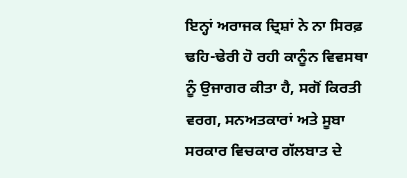ਇਨ੍ਹਾਂ ਅਰਾਜਕ ਦ੍ਰਿਸ਼ਾਂ ਨੇ ਨਾ ਸਿਰਫ਼ ਢਹਿ-ਢੇਰੀ ਹੋ ਰਹੀ ਕਾਨੂੰਨ ਵਿਵਸਥਾ ਨੂੰ ਉਜਾਗਰ ਕੀਤਾ ਹੈ, ਸਗੋਂ ਕਿਰਤੀ ਵਰਗ, ਸਨਅਤਕਾਰਾਂ ਅਤੇ ਸੂਬਾ ਸਰਕਾਰ ਵਿਚਕਾਰ ਗੱਲਬਾਤ ਦੇ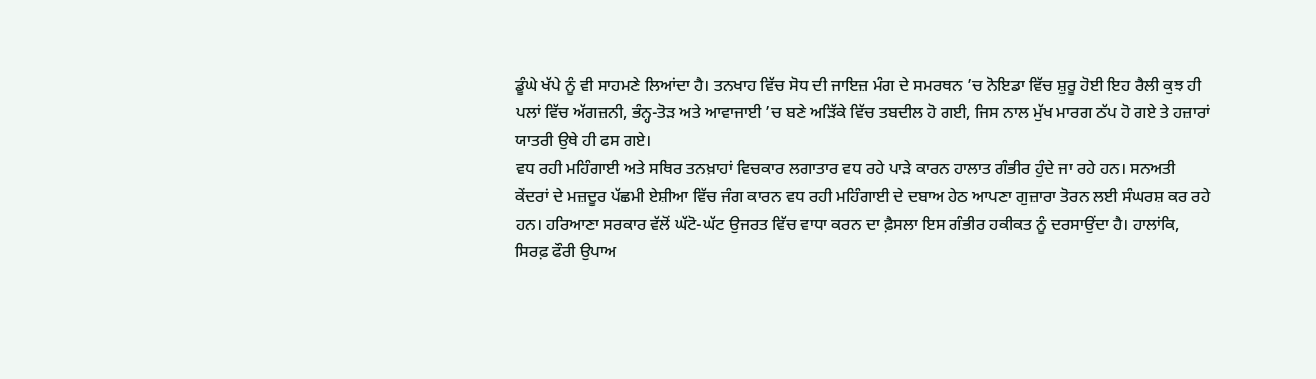ਡੂੰਘੇ ਖੱਪੇ ਨੂੰ ਵੀ ਸਾਹਮਣੇ ਲਿਆਂਦਾ ਹੈ। ਤਨਖਾਹ ਵਿੱਚ ਸੋਧ ਦੀ ਜਾਇਜ਼ ਮੰਗ ਦੇ ਸਮਰਥਨ ’ਚ ਨੋਇਡਾ ਵਿੱਚ ਸ਼ੁਰੂ ਹੋਈ ਇਹ ਰੈਲੀ ਕੁਝ ਹੀ ਪਲਾਂ ਵਿੱਚ ਅੱਗਜ਼ਨੀ, ਭੰਨ੍ਹ-ਤੋੜ ਅਤੇ ਆਵਾਜਾਈ ’ਚ ਬਣੇ ਅੜਿੱਕੇ ਵਿੱਚ ਤਬਦੀਲ ਹੋ ਗਈ, ਜਿਸ ਨਾਲ ਮੁੱਖ ਮਾਰਗ ਠੱਪ ਹੋ ਗਏ ਤੇ ਹਜ਼ਾਰਾਂ ਯਾਤਰੀ ਉਥੇ ਹੀ ਫਸ ਗਏ।
ਵਧ ਰਹੀ ਮਹਿੰਗਾਈ ਅਤੇ ਸਥਿਰ ਤਨਖ਼ਾਹਾਂ ਵਿਚਕਾਰ ਲਗਾਤਾਰ ਵਧ ਰਹੇ ਪਾੜੇ ਕਾਰਨ ਹਾਲਾਤ ਗੰਭੀਰ ਹੁੰਦੇ ਜਾ ਰਹੇ ਹਨ। ਸਨਅਤੀ ਕੇਂਦਰਾਂ ਦੇ ਮਜ਼ਦੂਰ ਪੱਛਮੀ ਏਸ਼ੀਆ ਵਿੱਚ ਜੰਗ ਕਾਰਨ ਵਧ ਰਹੀ ਮਹਿੰਗਾਈ ਦੇ ਦਬਾਅ ਹੇਠ ਆਪਣਾ ਗੁਜ਼ਾਰਾ ਤੋਰਨ ਲਈ ਸੰਘਰਸ਼ ਕਰ ਰਹੇ ਹਨ। ਹਰਿਆਣਾ ਸਰਕਾਰ ਵੱਲੋਂ ਘੱਟੋ-ਘੱਟ ਉਜਰਤ ਵਿੱਚ ਵਾਧਾ ਕਰਨ ਦਾ ਫ਼ੈਸਲਾ ਇਸ ਗੰਭੀਰ ਹਕੀਕਤ ਨੂੰ ਦਰਸਾਉਂਦਾ ਹੈ। ਹਾਲਾਂਕਿ, ਸਿਰਫ਼ ਫੌਰੀ ਉਪਾਅ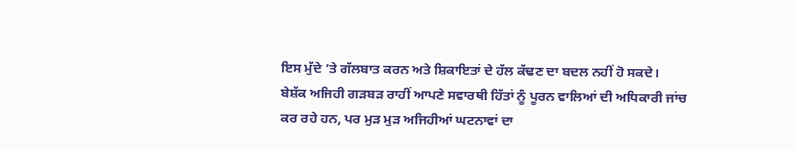ਇਸ ਮੁੱਦੇ ’ਤੇ ਗੱਲਬਾਤ ਕਰਨ ਅਤੇ ਸ਼ਿਕਾਇਤਾਂ ਦੇ ਹੱਲ ਕੱਢਣ ਦਾ ਬਦਲ ਨਹੀਂ ਹੋ ਸਕਦੇ।
ਬੇਸ਼ੱਕ ਅਜਿਹੀ ਗੜਬੜ ਰਾਹੀਂ ਆਪਣੇ ਸਵਾਰਥੀ ਹਿੱਤਾਂ ਨੂੰ ਪੂਰਨ ਵਾਲਿਆਂ ਦੀ ਅਧਿਕਾਰੀ ਜਾਂਚ ਕਰ ਰਹੇ ਹਨ, ਪਰ ਮੁੜ ਮੁੜ ਅਜਿਹੀਆਂ ਘਟਨਾਵਾਂ ਦਾ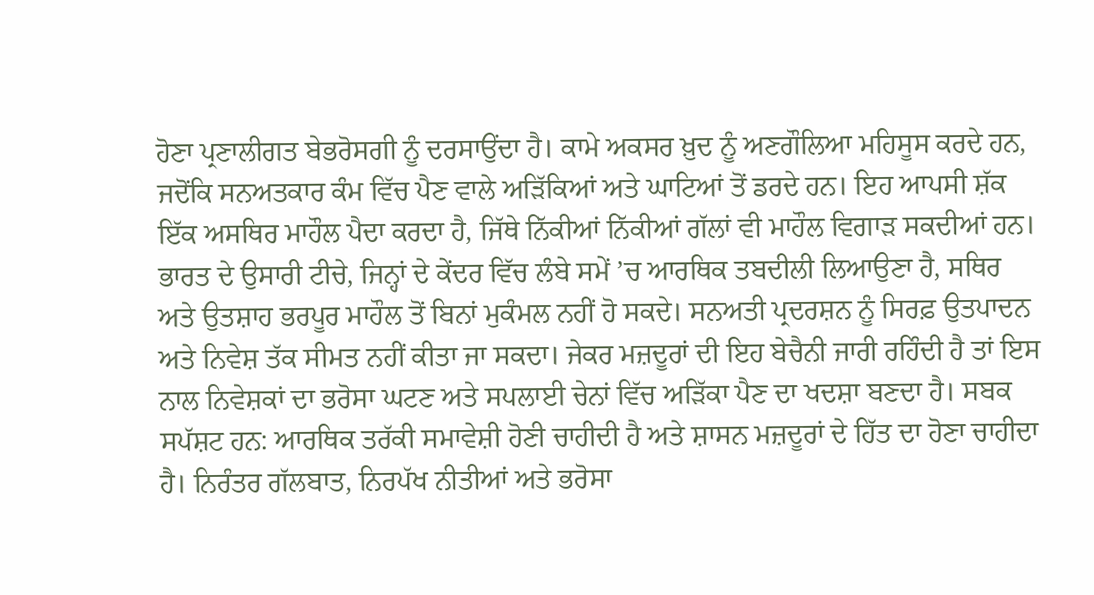ਹੋਣਾ ਪ੍ਰਣਾਲੀਗਤ ਬੇਭਰੋਸਗੀ ਨੂੰ ਦਰਸਾਉਂਦਾ ਹੈ। ਕਾਮੇ ਅਕਸਰ ਖ਼ੁਦ ਨੂੰ ਅਣਗੌਲਿਆ ਮਹਿਸੂਸ ਕਰਦੇ ਹਨ, ਜਦੋਂਕਿ ਸਨਅਤਕਾਰ ਕੰਮ ਵਿੱਚ ਪੈਣ ਵਾਲੇ ਅੜਿੱਕਿਆਂ ਅਤੇ ਘਾਟਿਆਂ ਤੋਂ ਡਰਦੇ ਹਨ। ਇਹ ਆਪਸੀ ਸ਼ੱਕ ਇੱਕ ਅਸਥਿਰ ਮਾਹੌਲ ਪੈਦਾ ਕਰਦਾ ਹੈ, ਜਿੱਥੇ ਨਿੱਕੀਆਂ ਨਿੱਕੀਆਂ ਗੱਲਾਂ ਵੀ ਮਾਹੌਲ ਵਿਗਾੜ ਸਕਦੀਆਂ ਹਨ।
ਭਾਰਤ ਦੇ ਉਸਾਰੀ ਟੀਚੇ, ਜਿਨ੍ਹਾਂ ਦੇ ਕੇਂਦਰ ਵਿੱਚ ਲੰਬੇ ਸਮੇਂ ’ਚ ਆਰਥਿਕ ਤਬਦੀਲੀ ਲਿਆਉਣਾ ਹੈ, ਸਥਿਰ ਅਤੇ ਉਤਸ਼ਾਹ ਭਰਪੂਰ ਮਾਹੌਲ ਤੋਂ ਬਿਨਾਂ ਮੁਕੰਮਲ ਨਹੀਂ ਹੋ ਸਕਦੇ। ਸਨਅਤੀ ਪ੍ਰਦਰਸ਼ਨ ਨੂੰ ਸਿਰਫ਼ ਉਤਪਾਦਨ ਅਤੇ ਨਿਵੇਸ਼ ਤੱਕ ਸੀਮਤ ਨਹੀਂ ਕੀਤਾ ਜਾ ਸਕਦਾ। ਜੇਕਰ ਮਜ਼ਦੂਰਾਂ ਦੀ ਇਹ ਬੇਚੈਨੀ ਜਾਰੀ ਰਹਿੰਦੀ ਹੈ ਤਾਂ ਇਸ ਨਾਲ ਨਿਵੇਸ਼ਕਾਂ ਦਾ ਭਰੋਸਾ ਘਟਣ ਅਤੇ ਸਪਲਾਈ ਚੇਨਾਂ ਵਿੱਚ ਅੜਿੱਕਾ ਪੈਣ ਦਾ ਖਦਸ਼ਾ ਬਣਦਾ ਹੈ। ਸਬਕ ਸਪੱਸ਼ਟ ਹਨ: ਆਰਥਿਕ ਤਰੱਕੀ ਸਮਾਵੇਸ਼ੀ ਹੋਣੀ ਚਾਹੀਦੀ ਹੈ ਅਤੇ ਸ਼ਾਸਨ ਮਜ਼ਦੂਰਾਂ ਦੇ ਹਿੱਤ ਦਾ ਹੋਣਾ ਚਾਹੀਦਾ ਹੈ। ਨਿਰੰਤਰ ਗੱਲਬਾਤ, ਨਿਰਪੱਖ ਨੀਤੀਆਂ ਅਤੇ ਭਰੋਸਾ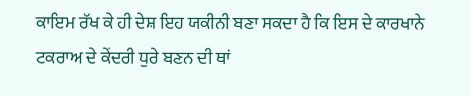ਕਾਇਮ ਰੱਖ ਕੇ ਹੀ ਦੇਸ਼ ਇਹ ਯਕੀਨੀ ਬਣਾ ਸਕਦਾ ਹੈ ਕਿ ਇਸ ਦੇ ਕਾਰਖਾਨੇ ਟਕਰਾਅ ਦੇ ਕੇਂਦਰੀ ਧੁਰੇ ਬਣਨ ਦੀ ਥਾਂ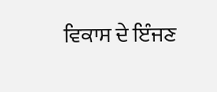ਵਿਕਾਸ ਦੇ ਇੰਜਣ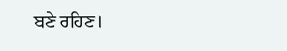ਬਣੇ ਰਹਿਣ।